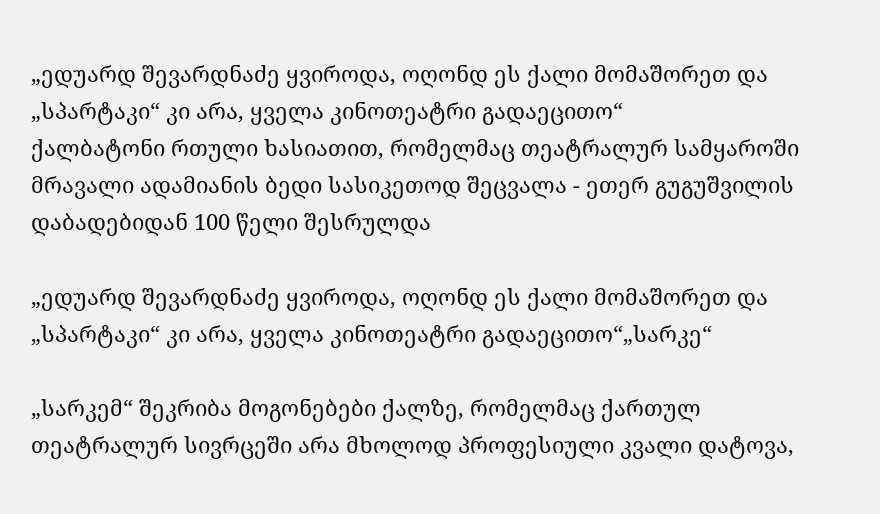„ედუარდ შევარდნაძე ყვიროდა, ოღონდ ეს ქალი მომაშორეთ და „სპარტაკი“ კი არა, ყველა კინოთეატრი გადაეცითო“
ქალბატონი რთული ხასიათით, რომელმაც თეატრალურ სამყაროში მრავალი ადამიანის ბედი სასიკეთოდ შეცვალა - ეთერ გუგუშვილის დაბადებიდან 100 წელი შესრულდა

„ედუარდ შევარდნაძე ყვიროდა, ოღონდ ეს ქალი მომაშორეთ და „სპარტაკი“ კი არა, ყველა კინოთეატრი გადაეცითო“„სარკე“

„სარკემ“ შეკრიბა მოგონებები ქალზე, რომელმაც ქართულ თეატრალურ სივრცეში არა მხოლოდ პროფესიული კვალი დატოვა,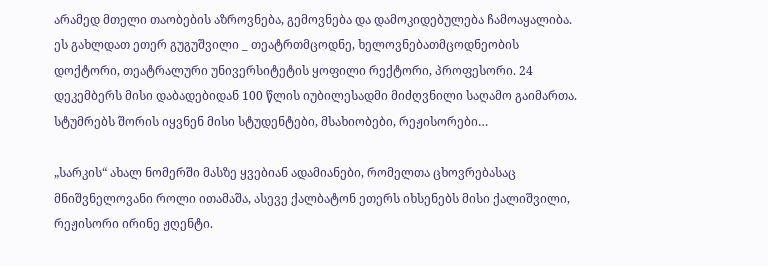არამედ მთელი თაობების აზროვნება, გემოვნება და დამოკიდებულება ჩამოაყალიბა. ეს გახლდათ ეთერ გუგუშვილი _ თეატრთმცოდნე, ხელოვნებათმცოდნეობის დოქტორი, თეატრალური უნივერსიტეტის ყოფილი რექტორი, პროფესორი. 24 დეკემბერს მისი დაბადებიდან 100 წლის იუბილესადმი მიძღვნილი საღამო გაიმართა. სტუმრებს შორის იყვნენ მისი სტუდენტები, მსახიობები, რეჟისორები…

„სარკის“ ახალ ნომერში მასზე ყვებიან ადამიანები, რომელთა ცხოვრებასაც მნიშვნელოვანი როლი ითამაშა, ასევე ქალბატონ ეთერს იხსენებს მისი ქალიშვილი, რეჟისორი ირინე ჟღენტი.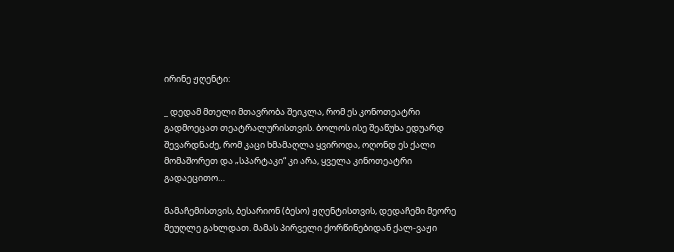ირინე ჟღენტი:

_ დედამ მთელი მთავრობა შეიკლა, რომ ეს კონოთეატრი გადმოეცათ თეატრალურისთვის. ბოლოს ისე შეაწუხა ედუარდ შევარდნაძე, რომ კაცი ხმამაღლა ყვიროდა, ოღონდ ეს ქალი მომაშორეთ და „სპარტაკი“ კი არა, ყველა კინოთეატრი გადაეცითო…

მამაჩემისთვის, ბესარიონ (ბესო) ჟღენტისთვის, დედაჩემი მეორე მეუღლე გახლდათ. მამას პირველი ქორწინებიდან ქალ-ვაჟი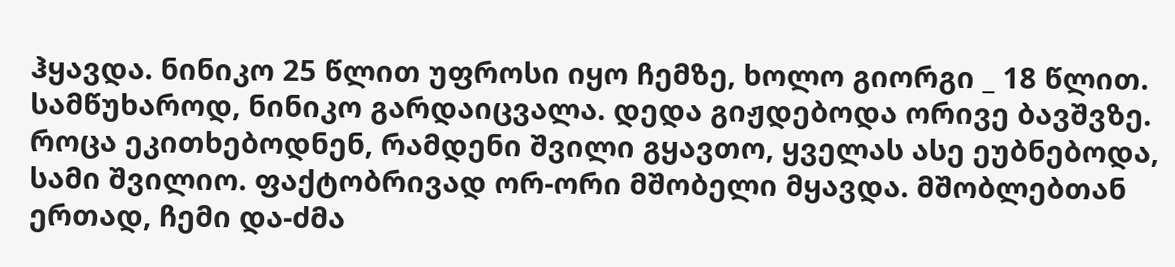ჰყავდა. ნინიკო 25 წლით უფროსი იყო ჩემზე, ხოლო გიორგი _ 18 წლით. სამწუხაროდ, ნინიკო გარდაიცვალა. დედა გიჟდებოდა ორივე ბავშვზე. როცა ეკითხებოდნენ, რამდენი შვილი გყავთო, ყველას ასე ეუბნებოდა, სამი შვილიო. ფაქტობრივად ორ-ორი მშობელი მყავდა. მშობლებთან ერთად, ჩემი და-ძმა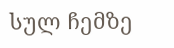სულ ჩემზე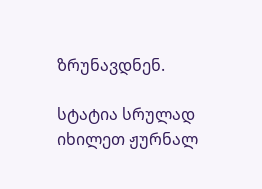ზრუნავდნენ.

სტატია სრულად იხილეთ ჟურნალ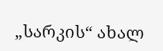„სარკის“ ახალ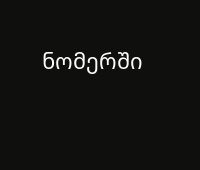ნომერში